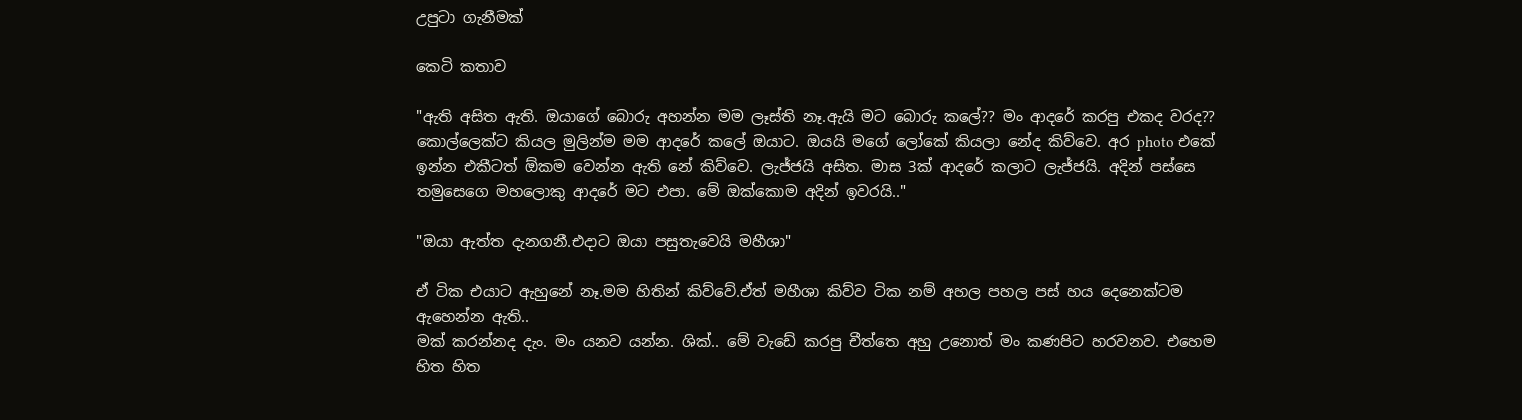උපුටා ගැනීමක්

කෙටි කතාව

"ඇති අසිත ඇති. ඔයාගේ බොරු අහන්න මම ලෑස්ති නෑ.ඇයි මට බොරු කලේ?? මං ආදරේ කරපු එකද වරද??  කොල්ලෙක්ට කියල මුලින්ම මම ආදරේ කලේ ඔයාට. ඔයයි මගේ ලෝකේ කියලා නේද කිව්වෙ. අර photo එකේ ඉන්න එකීටත් ඕකම වෙන්න ඇති නේ කිව්වෙ. ලැජ්ජයි අසිත. මාස 3ක් ආදරේ කලාට ලැජ්ජයි. අදින් පස්සෙ තමුසෙගෙ මහලොකු ආදරේ මට එපා. මේ ඔක්කොම අදින් ඉවරයි.."

"ඔයා ඇත්ත දැනගනී.එදාට ඔයා පසුතැවෙයි මහීශා"

ඒ ටික එයාට ඇහුනේ නෑ.මම හිතින් කිව්වේ.ඒත් මහීශා කිව්ව ටික නම් අහල පහල පස් හය දෙනෙක්ටම ඇහෙන්න ඇති..
මක් කරන්නද දැං. මං යනව යන්න. ශික්.. මේ වැඩේ කරපු චීත්තෙ අහු උනොත් මං කණපිට හරවනව. එහෙම හිත හිත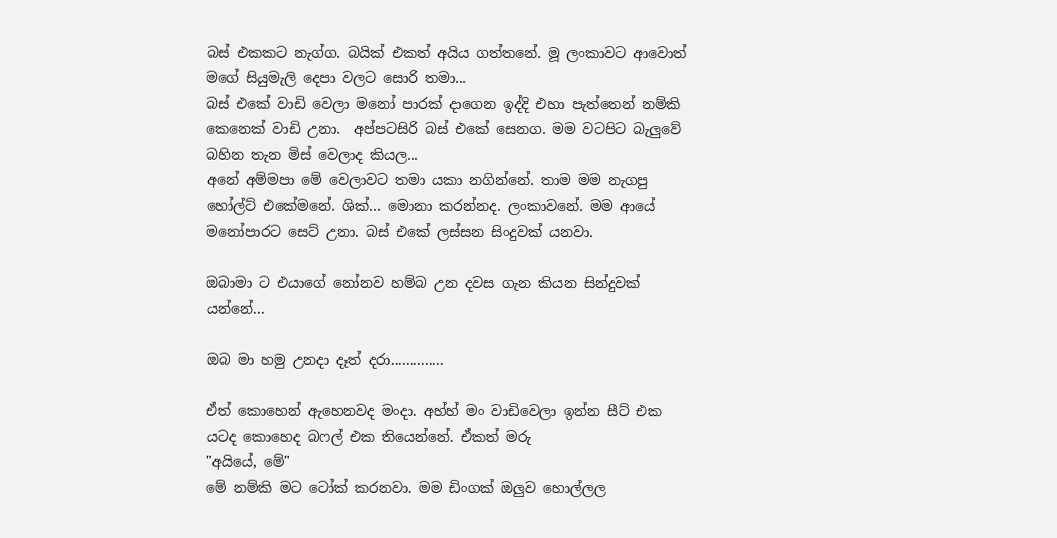බස් එකකට නැග්ග. බයික් එකත් අයිය ගත්තනේ. මූ ලංකාවට ආවොත් මගේ සියුමැලි දෙපා වලට සොරි තමා...
බස් එකේ වාඩි වෙලා මනෝ පාරක් දාගෙන ඉද්දි එහා පැත්තෙන් නම්කි කෙනෙක් වාඩි උනා.  අප්පටසිරි බස් එකේ සෙනග. මම වටපිට බැලුවේ බහින තැන මිස් වෙලාද කියල...
අනේ අම්මපා මේ වෙලාවට තමා යකා නගින්නේ. තාම මම නැගපු හෝල්ට් එකේමනේ. ශික්... මොනා කරන්නද. ලංකාවනේ. මම ආයේ මනෝපාරට සෙට් උනා. බස් එකේ ලස්සන සිංදුවක් යනවා.

ඔබාමා ට එයාගේ නෝනව හම්බ උන දවස ගැන කියන සින්දුවක් යන්නේ...

ඔබ මා හමු උනදා දෑත් දරා..............

ඒත් කොහෙන් ඇහෙනවද මංදා. අහ්හ් මං වාඩිවෙලා ඉන්න සීට් එක යටද කොහෙද බෆල් එක තියෙන්නේ. ඒකත් මරු
"අයියේ, මේ"
මේ නම්කි මට ටෝක් කරනවා. මම ඩිංගක් ඔලුව හොල්ලල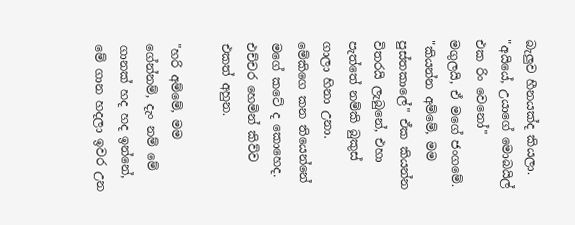බැලුව හීනයක්ද කියලා.
"අයියේ, උයාගේ මොබයිල් එක රිං වෙනෝ"
මගුලයි, ඒ මගේ ජංගමේ.
"කියන්න අම්මේ, මම පුස්තකාලේ" ඒක කියන්න විතරයි ලැබුනේ, එහා පැත්තේ නම්කි බුකුස් ගාලා හිනා උනා.
මේකිගෙ කන තියෙන්නේ මගේ කටේ ද කොහෙද. එච්චර හෙමින් කිව්ව එකත් අහුන.

"හරි අම්මේ, මම ගේන්නම්, දැං නම් මේ ගානක් හද හද ඉන්නේ, මේ ගාන හදලා ඉවර උන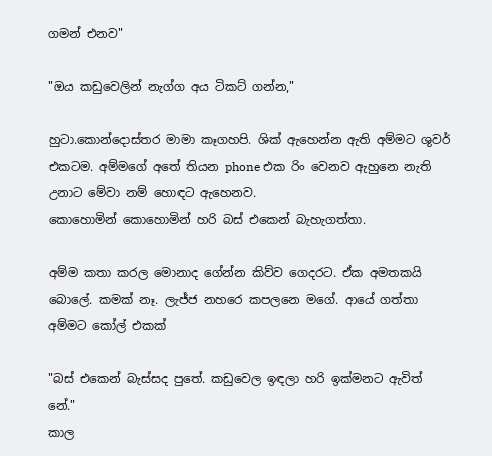ගමන් එනව"

"ඔය කඩුවෙලින් නැග්ග අය ටිකට් ගන්න,"

හුටා.කොන්දොස්තර මාමා කෑගහපි. ශික් ඇහෙන්න ඇති අම්මට ශුවර් එකටම. අම්මගේ අතේ තියන phone එක රිං වෙනව ඇහුනෙ නැති උනාට මේවා නම් හොඳට ඇහෙනව.
කොහොමින් කොහොමින් හරි බස් එකෙන් බැහැගත්තා.

අම්ම කතා කරල මොනාද ගේන්න කිව්ව ගෙදරට. ඒක අමතකයි බොලේ. කමක් නෑ. ලැජ්ජ නහරෙ කපලනෙ මගේ. ආයේ ගත්තා අම්මට කෝල් එකක්

"බස් එකෙන් බැස්සද පුතේ. කඩුවෙල ඉඳලා හරි ඉක්මනට ඇවිත් නේ."
කාල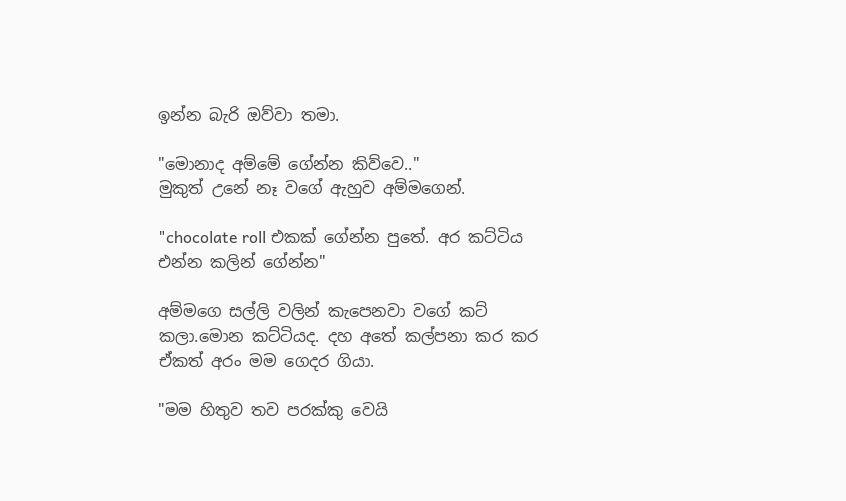ඉන්න බැරි ඔව්වා තමා.

"මොනාද අම්මේ ගේන්න කිව්වෙ.."
මුකුත් උනේ නෑ වගේ ඇහුව අම්මගෙන්.

"chocolate roll එකක් ගේන්න පුතේ. අර කට්ටිය එන්න කලින් ගේන්න"

අම්මගෙ සල්ලි වලින් කැපෙනවා වගේ කට් කලා.මොන කට්ටියද. දහ අතේ කල්පනා කර කර ඒකත් අරං මම ගෙදර ගියා.

"මම හිතුව තව පරක්කු වෙයි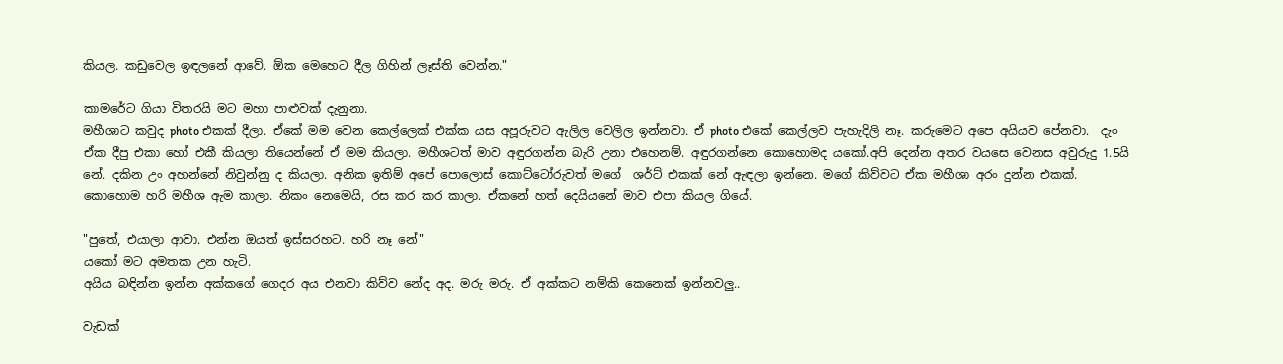කියල. කඩුවෙල ඉඳලනේ ආවේ. ඕක මෙහෙට දීල ගිහින් ලෑස්ති වෙන්න."

කාමරේට ගියා විතරයි මට මහා පාළුවක් දැනුනා.
මහීශාට කවුද photo එකක් දීලා. ඒකේ මම වෙන කෙල්ලෙක් එක්ක යස අපූරුවට ඇලිල වෙලිල ඉන්නවා. ඒ photo එකේ කෙල්ලව පැහැදිලි නෑ. කරුමෙට අපෙ අයියව පේනවා.  දැං ඒක දීපු එකා හෝ එකී කියලා තියෙන්නේ ඒ මම කියලා. මහීශටත් මාව අඳුරගන්න බැරි උනා එහෙනම්. අඳුරගන්නෙ කොහොමද යකෝ.අපි දෙන්න අතර වයසෙ වෙනස අවුරුදු 1.5යි නේ. දකින උං අහන්නේ නිවුන්නු ද කියලා. අනික ඉතිම් අපේ පොලොස් කොට්ටෝරුවත් මගේ  ශර්ට් එකක් නේ ඇඳලා ඉන්නෙ. මගේ කිව්වට ඒක මහීශා අරං දුන්න එකක්.
කොහොම හරි මහීශ ඇම කාලා. නිකං නෙමෙයි, රස කර කර කාලා. ඒකනේ හත් දෙයියනේ මාව එපා කියල ගියේ.

"පුතේ, එයාලා ආවා. එන්න ඔයත් ඉස්සරහට. හරි නෑ නේ"
යකෝ මට අමතක උන හැටි.
අයිය බඳින්න ඉන්න අක්කගේ ගෙදර අය එනවා කිව්ව නේද අද. මරු මරු. ඒ අක්කට නම්කි කෙනෙක් ඉන්නවලු..

වැඩක්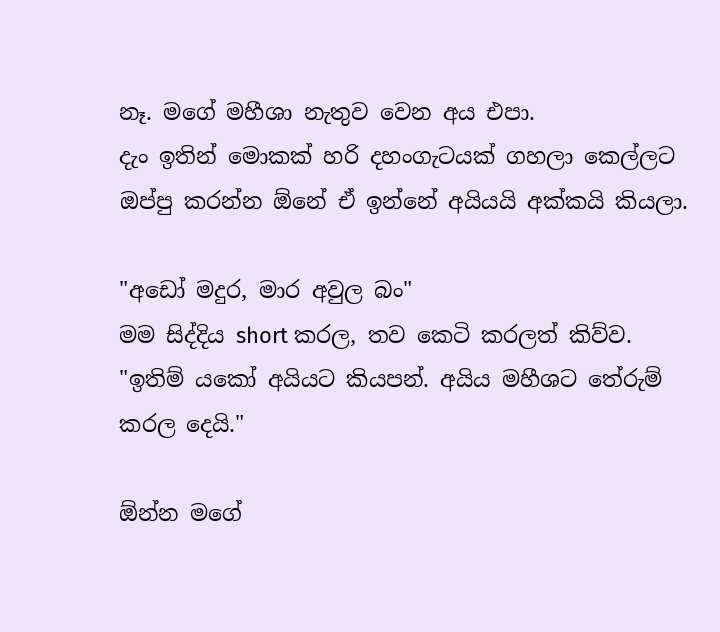නෑ. මගේ මහීශා නැතුව වෙන අය එපා.
දැං ඉතින් මොකක් හරි දහංගැටයක් ගහලා කෙල්ලට ඔප්පු කරන්න ඕනේ ඒ ඉන්නේ අයියයි අක්කයි කියලා.

"අඩෝ මදුර, මාර අවුල බං"
මම සිද්දිය short කරල, තව කෙටි කරලත් කිව්ව.
"ඉතිම් යකෝ අයියට කියපන්. අයිය මහීශට තේරුම් කරල දෙයි."

ඕන්න මගේ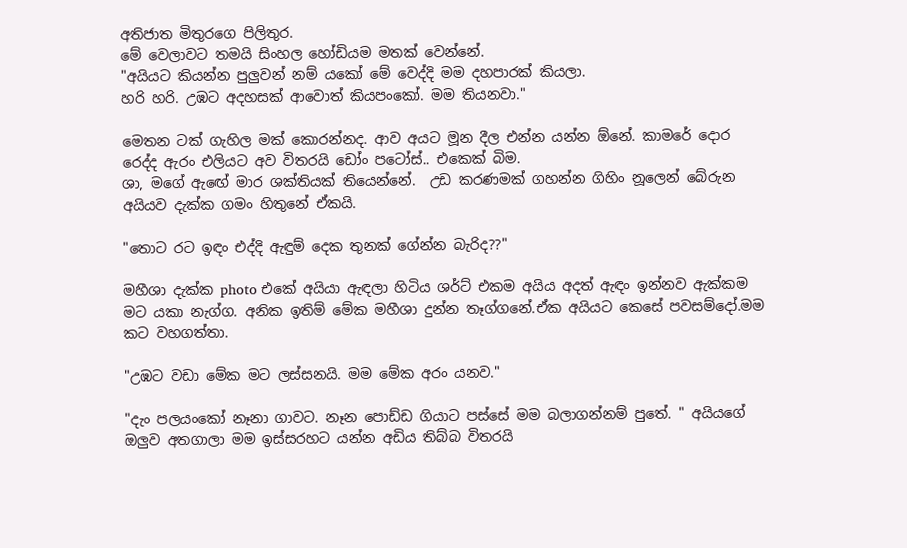අතිජාත මිතුරගෙ පිලිතුර.
මේ වෙලාවට තමයි සිංහල හෝඩියම මතක් වෙන්නේ.
"අයියට කියන්න පුලුවන් නම් යකෝ මේ වෙද්දි මම දහපාරක් කියලා.
හරි හරි. උඹට අදහසක් ආවොත් කියපංකෝ. මම තියනවා."

මෙතන ටක් ගැහිල මක් කොරන්නද. ආව අයට මූන දීල එන්න යන්න ඕනේ. කාමරේ දොර රෙද්ද ඇරං එලියට අව විතරයි ඩෝං පටෝස්.. එකෙක් බිම.
ශා, මගේ ඇඟේ මාර ශක්තියක් තියෙන්නේ.  උඩ කරණමක් ගහන්න ගිහිං නූලෙන් බේරුන  අයියව දැක්ක ගමං හිතුනේ ඒකයි.

"තොට රට ඉඳං එද්දි ඇඳුම් දෙක තුනක් ගේන්න බැරිද??"

මහීශා දැක්ක photo එකේ අයියා ඇඳලා හිටිය ශර්ට් එකම අයිය අදත් ඇඳං ඉන්නව ඇක්කම මට යකා නැග්ග. අනික ඉතිම් මේක මහීශා දුන්න තෑග්ගනේ.ඒක අයියට කෙසේ පවසම්දෝ.මම කට වහගත්තා.

"උඹට වඩා මේක මට ලස්සනයි. මම මේක අරං යනව."

"දැං පලයංකෝ නෑනා ගාවට. නෑන පොඩ්ඩ ගියාට පස්සේ මම බලාගන්නම් පුතේ. " අයියගේ ඔලුව අතගාලා මම ඉස්සරහට යන්න අඩිය තිබ්බ විතරයි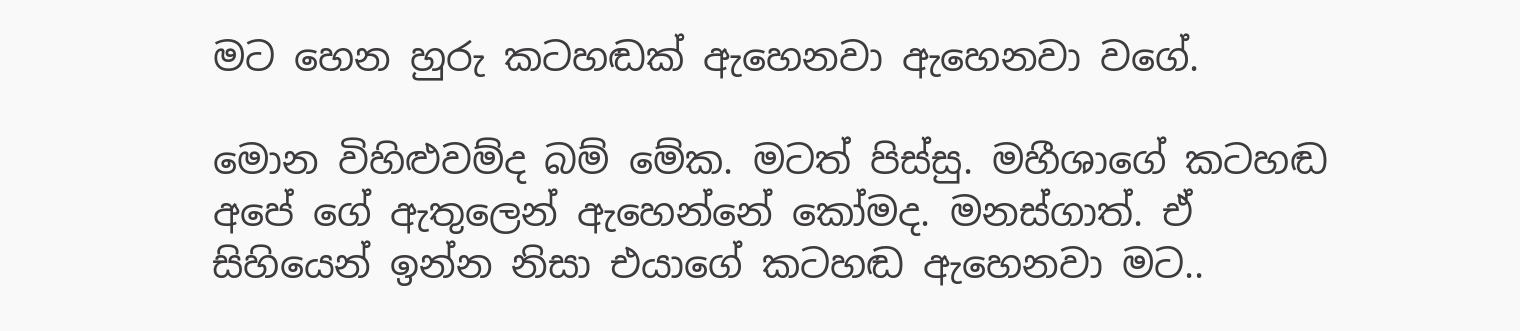මට හෙන හුරු කටහඬක් ඇහෙනවා ඇහෙනවා වගේ.

මොන විහිළුවම්ද බම් මේක. මටත් පිස්සු. මහීශාගේ කටහඬ අපේ ගේ ඇතුලෙන් ඇහෙන්නේ කෝමද. මනස්ගාත්. ඒ සිහියෙන් ඉන්න නිසා එයාගේ කටහඬ ඇහෙනවා මට..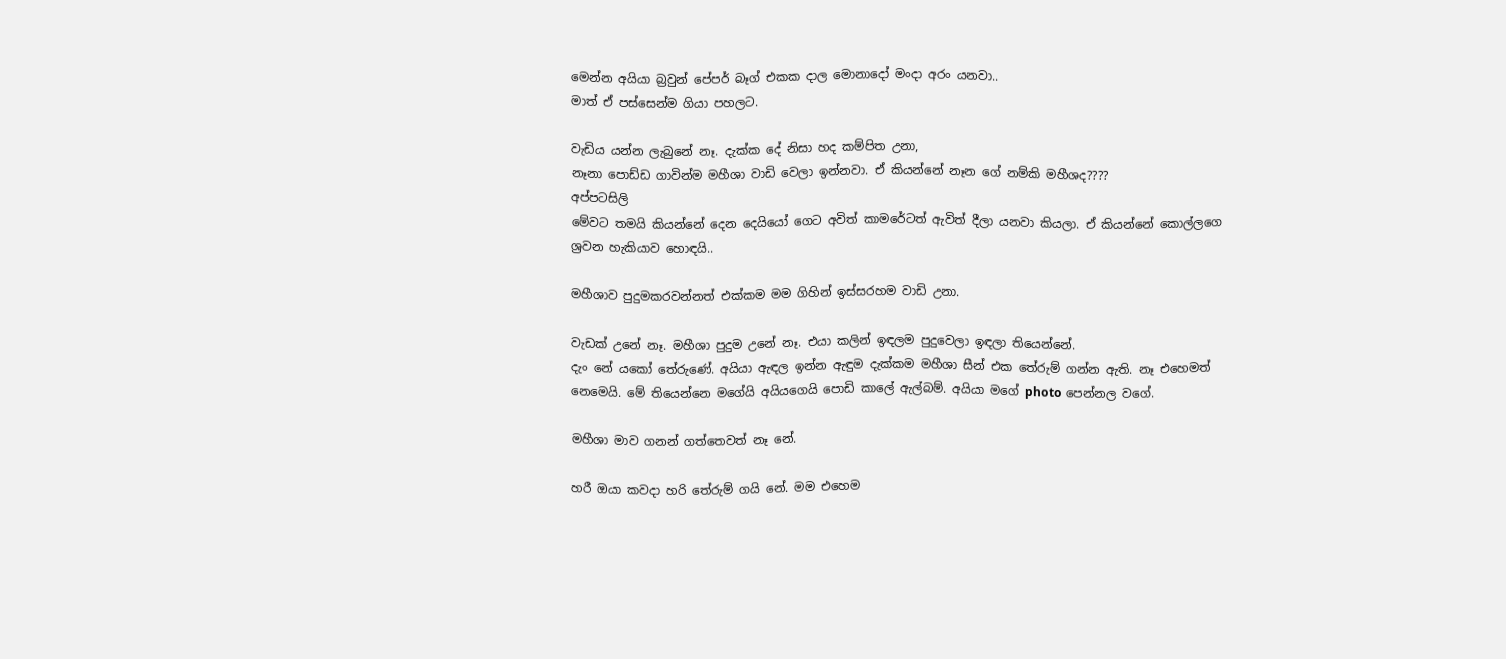මෙන්න අයියා බ්‍රවුන් පේපර් බෑග් එකක දාල මොනාදෝ මංදා අරං යනවා..
මාත් ඒ පස්සෙන්ම ගියා පහලට.

වැඩිය යන්න ලැබුනේ නෑ. දැක්ක දේ නිසා හද කම්පිත උනා,
නෑනා පොඩ්ඩ ගාවින්ම මහීශා වාඩි වෙලා ඉන්නවා. ඒ කියන්නේ නෑන ගේ නම්කි මහීශද????
අප්පටසිලි
මේවට තමයි කියන්නේ දෙන දෙයියෝ ගෙට අවිත් කාමරේටත් ඇවිත් දීලා යනවා කියලා. ඒ කියන්නේ කොල්ලගෙ ශ්‍රවන හැකියාව හොඳයි..

මහීශාව පුදුමකරවන්නත් එක්කම මම ගිහින් ඉස්සරහම වාඩි උනා.

වැඩක් උනේ නෑ. මහීශා පුදුම උනේ නෑ. එයා කලින් ඉඳලම පුදුවෙලා ඉඳලා තියෙන්නේ.
දැං නේ යකෝ තේරුණේ. අයියා ඇඳල ඉන්න ඇඳුම දැක්කම මහීශා සීන් එක තේරුම් ගන්න ඇති. නෑ එහෙමත් නෙමෙයි. මේ තියෙන්නෙ මගේයි අයියගෙයි පොඩි කාලේ ඇල්බම්. අයියා මගේ photo පෙන්නල වගේ.

මහීශා මාව ගනන් ගත්තෙවත් නෑ නේ.

හරී ඔයා කවදා හරි තේරුම් ගයි නේ. මම එහෙම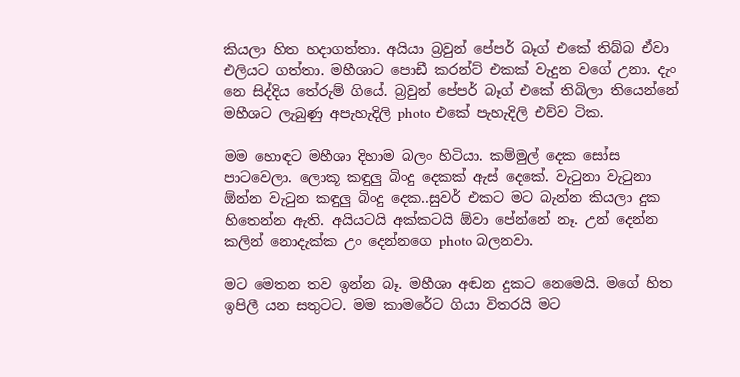කියලා හිත හදාගත්තා. අයියා බ්‍රවුන් පේපර් බෑග් එකේ තිබ්බ ඒවා එලියට ගත්තා. මහීශාට පොඩී කරන්ට් එකක් වැදුන වගේ උනා. දැං නෙ සිද්දිය තේරුම් ගියේ. බ්‍රවුන් පේපර් බෑග් එකේ තිබිලා තියෙන්නේ මහීශට ලැබුණු අපැහැදිලි photo එකේ පැහැදිලි එව්ව ටික.

මම හොඳට මහීශා දිහාම බලං හිටියා. කම්මුල් දෙක සෝස පාටවෙලා. ලොකූ කඳුලු බිංදු දෙකක් ඇස් දෙකේ. වැටුනා වැටුනා ඕන්න වැටුන කඳුලු බිංදු දෙක..සුවර් එකට මට බැන්න කියලා දුක හිතෙන්න ඇති. අයියටයි අක්කටයි ඕවා පේන්නේ නෑ. උන් දෙන්න කලින් නොදැක්ක උං දෙන්නගෙ photo බලනවා.

මට මෙතන තව ඉන්න බෑ. මහීශා අඬන දුකට නෙමෙයි. මගේ හිත ඉපිලී යන සතුටට. මම කාමරේට ගියා විතරයි මට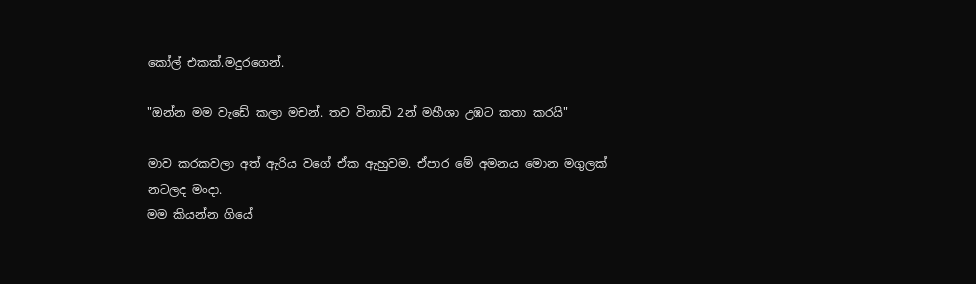කෝල් එකක්.මදුරගෙන්.

"ඔන්න මම වැඩේ කලා මචන්. තව විනාඩි 2න් මහීශා උඹට කතා කරයි"

මාව කරකවලා අත් ඇරිය වගේ ඒක ඇහුවම. ඒපාර මේ අමනය මොන මගුලක් නටලද මංදා.
මම කියන්න ගියේ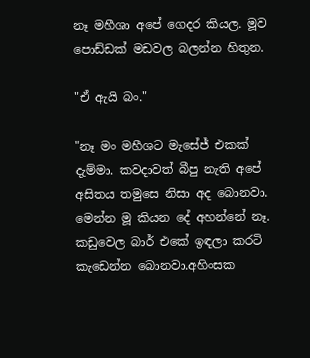නෑ මහීශා අපේ ගෙදර කියල. මූව පොඩ්ඩක් මඩවල බලන්න හිතුන.

"ඒ ඇයි බං."

"නෑ මං මහීශට මැසේජ් එකක් දැම්මා. කවදාවත් බීපු නැති අපේ අසිතය තමුසෙ නිසා අද බොනවා. මෙන්න මූ කියන දේ අහන්නේ නෑ. කඩුවෙල බාර් එකේ ඉඳලා කරටි කැඩෙන්න බොනවා.අහිංසක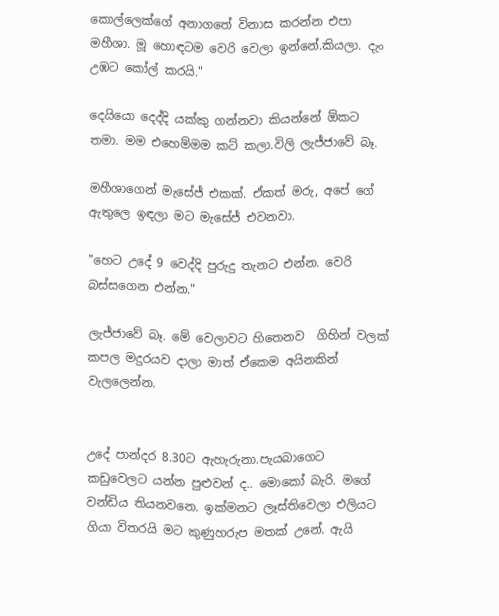කොල්ලෙක්ගේ අනාගතේ විනාස කරන්න එපා මහීශා. මූ හොඳටම වෙරි වෙලා ඉන්නේ.කියලා. දැං උඹට කෝල් කරයි."

දෙයියො දෙද්දි යක්කු ගන්නවා කියන්නේ ඕකට තමා. මම එහෙම්මම කට් කලා.විලි ලැජ්ජාවේ බෑ.

මහීශාගෙන් මැසේජ් එකක්. ඒකත් මරු, අපේ ගේ ඇතුලෙ ඉඳලා මට මැසේජ් එවනවා.

"හෙට උදේ 9 වෙද්දි පුරුදු තැනට එන්න. වෙරි බස්සගෙන එන්න."

ලැජ්ජාවේ බෑ. මේ වෙලාවට හිතෙනව  ගිහින් වලක් කපල මදුරයව දාලා මාත් ඒකෙම අයිනකින් වැලලෙන්න.


උදේ පාන්දර 8.30ට ඇහැරුනා.පැයබාගෙට කඩුවෙලට යන්න පුළුවන් ද.. මොකෝ බැරි. මගේ වන්ඩිය තියනවනෙ. ඉක්මනට ලෑස්තිවෙලා එලියට ගියා විතරයි මට කුණුහරුප මතක් උනේ. ඇයි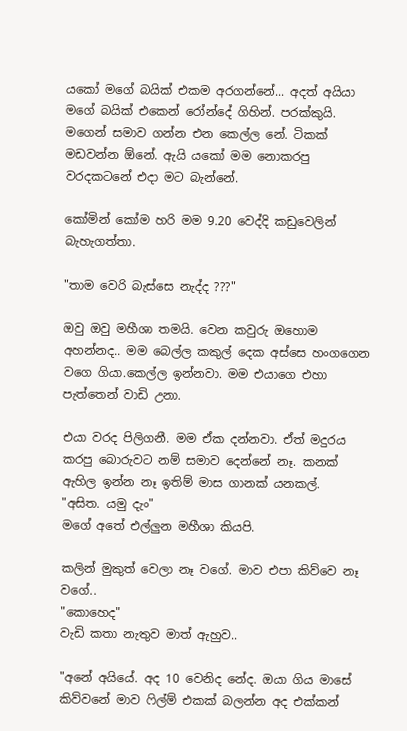යකෝ මගේ බයික් එකම අරගන්නේ... අදත් අයියා මගේ බයික් එකෙන් රෝන්දේ ගිහින්. පරක්කුයි. මගෙන් සමාව ගන්න එන කෙල්ල නේ. ටිකක් මඩවන්න ඕනේ. ඇයි යකෝ මම නොකරපු වරදකටනේ එදා මට බැන්නේ.

කෝමින් කෝම හරි මම 9.20 වෙද්දි කඩුවෙලින් බැහැගත්තා.

"තාම වෙරි බැස්සෙ නැද්ද ???"

ඔවු ඔවු මහීශා තමයි. වෙන කවුරු ඔහොම අහන්නද.. මම බෙල්ල කකුල් දෙක අස්සෙ හංගගෙන වගෙ ගියා.කෙල්ල ඉන්නවා. මම එයාගෙ එහා පැත්තෙන් වාඩි උනා.

එයා වරද පිලිගනී. මම ඒක දන්නවා. ඒත් මදුරය කරපු බොරුවට නම් සමාව දෙන්නේ නෑ. කනක් ඇහිල ඉන්න නෑ ඉතිම් මාස ගානක් යනකල්.
"අසිත. යමු දැං"
මගේ අතේ එල්ලුන මහීශා කියපි.

කලින් මුකුත් වෙලා නෑ වගේ. මාව එපා කිව්වෙ නෑ වගේ..
"කොහෙද"
වැඩි කතා නැතුව මාත් ඇහුව..

"අනේ අයියේ. අද 10 වෙනිද නේද. ඔයා ගිය මාසේ කිව්වනේ මාව ෆිල්ම් එකක් බලන්න අද එක්කන්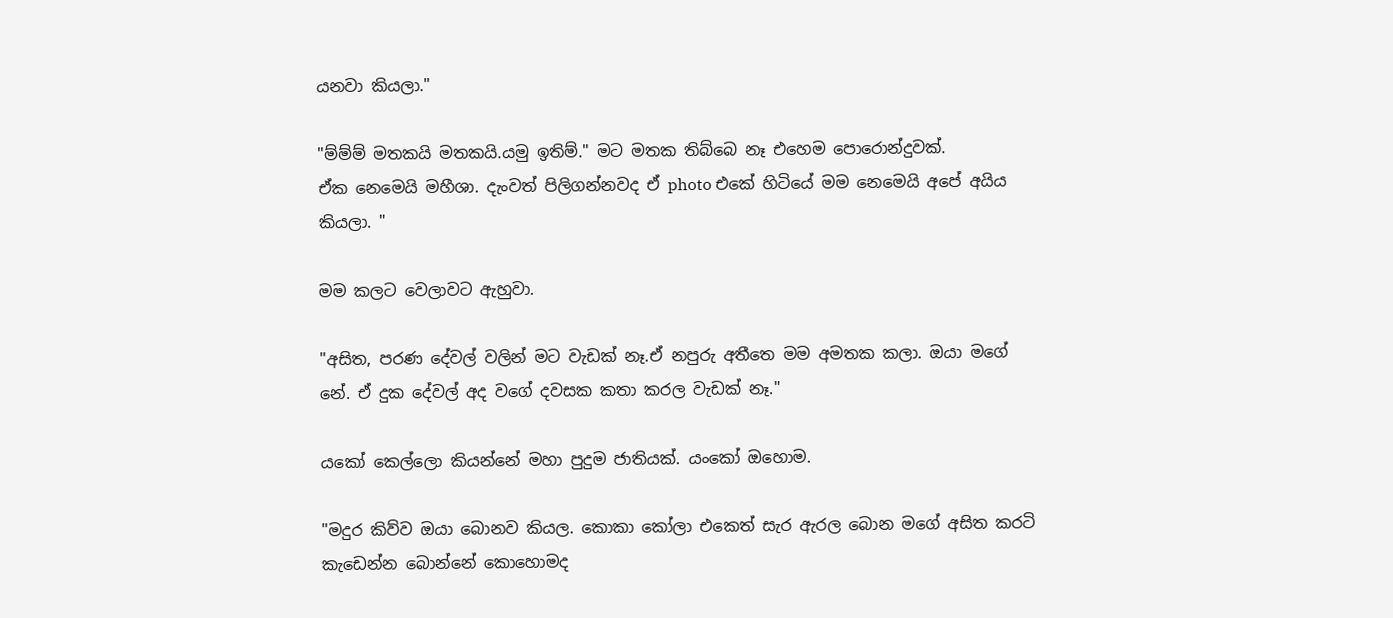යනවා කියලා."

"ම්ම්ම් මතකයි මතකයි.යමු ඉතිම්." මට මතක තිබ්බෙ නෑ එහෙම පොරොන්දුවක්.
ඒක නෙමෙයි මහීශා. දැංවත් පිලිගන්නවද ඒ photo එකේ හිටියේ මම නෙමෙයි අපේ අයිය කියලා. "

මම කලට වෙලාවට ඇහුවා.

"අසිත, පරණ දේවල් වලින් මට වැඩක් නෑ.ඒ නපුරු අතීතෙ මම අමතක කලා. ඔයා මගේ නේ. ඒ දුක දේවල් අද වගේ දවසක කතා කරල වැඩක් නෑ."

යකෝ කෙල්ලො කියන්නේ මහා පුදුම ජාතියක්. යංකෝ ඔහොම.

"මදුර කිව්ව ඔයා බොනව කියල. කොකා කෝලා එකෙත් සැර ඇරල බොන මගේ අසිත කරටි කැඩෙන්න බොන්නේ කොහොමද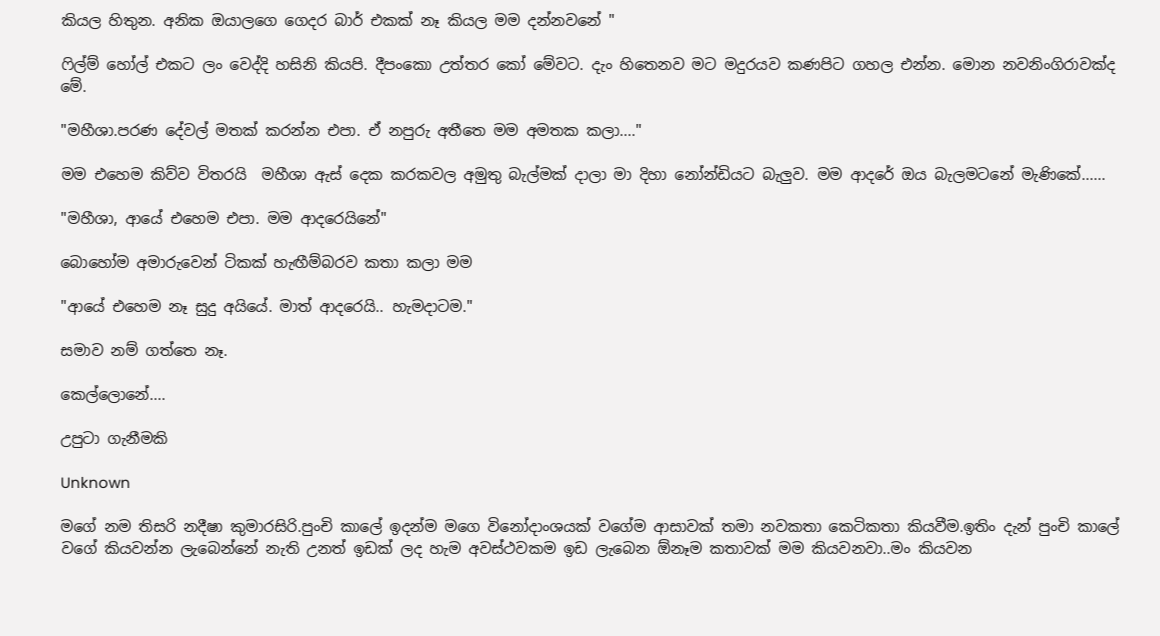කියල හිතුන. අනික ඔයාලගෙ ගෙදර බාර් එකක් නෑ කියල මම දන්නවනේ "

ෆිල්ම් හෝල් එකට ලං වෙද්දි හසිනි කියපි. දීපංකො උත්තර කෝ මේවට. දැං හිතෙනව මට මදුරයව කණපිට ගහල එන්න. මොන නවනිංගිරාවක්ද මේ.

"මහීශා.පරණ දේවල් මතක් කරන්න එපා. ඒ නපුරු අතීතෙ මම අමතක කලා...."

මම එහෙම කිව්ව විතරයි  මහීශා ඇස් දෙක කරකවල අමුතු බැල්මක් දාලා මා දිහා නෝන්ඩියට බැලුව. මම ආදරේ ඔය බැලමටනේ මැණිකේ......

"මහීශා, ආයේ එහෙම එපා. මම ආදරෙයිනේ"

බොහෝම අමාරුවෙන් ටිකක් හැඟීම්බරව කතා කලා මම

"ආයේ එහෙම නෑ සුදු අයියේ. මාත් ආදරෙයි.. හැමදාටම."

සමාව නම් ගත්තෙ නෑ.

කෙල්ලොනේ....

උපුටා ගැනීමකි

Unknown

මගේ නම තිසරි නදීෂා කුමාරසිරි.පුංචි කාලේ ඉදන්ම මගෙ විනෝදාංශයක් වගේම ආසාවක් තමා නවකතා කෙටිකතා කියවීම.ඉතිං දැන් පුංචි කාලේ වගේ කියවන්න ලැබෙන්නේ නැති උනත් ඉඩක් ලද හැම අවස්ථවකම ඉඩ ලැබෙන ඕනෑම කතාවක් මම කියවනවා..මං කියවන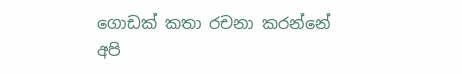ගොඩක් කතා රචනා කරන්නේ අපි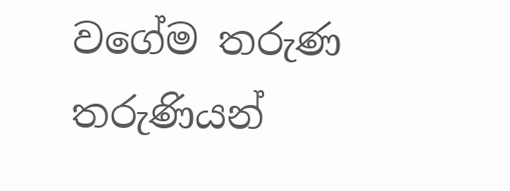වගේම තරුණ තරුණියන්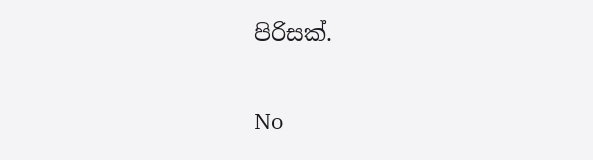පිරිසක්.

No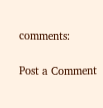comments:

Post a Comment